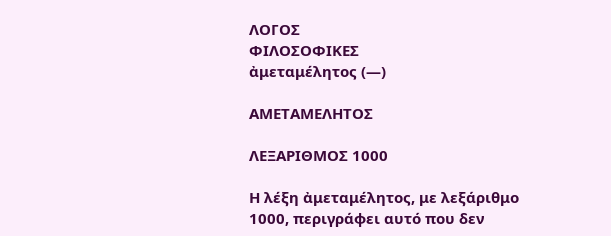ΛΟΓΟΣ
ΦΙΛΟΣΟΦΙΚΕΣ
ἀμεταμέλητος (—)

ΑΜΕΤΑΜΕΛΗΤΟΣ

ΛΕΞΑΡΙΘΜΟΣ 1000

Η λέξη ἀμεταμέλητος, με λεξάριθμο 1000, περιγράφει αυτό που δεν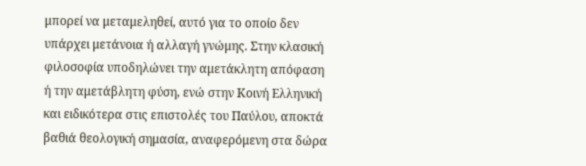μπορεί να μεταμεληθεί, αυτό για το οποίο δεν υπάρχει μετάνοια ή αλλαγή γνώμης. Στην κλασική φιλοσοφία υποδηλώνει την αμετάκλητη απόφαση ή την αμετάβλητη φύση, ενώ στην Κοινή Ελληνική και ειδικότερα στις επιστολές του Παύλου, αποκτά βαθιά θεολογική σημασία, αναφερόμενη στα δώρα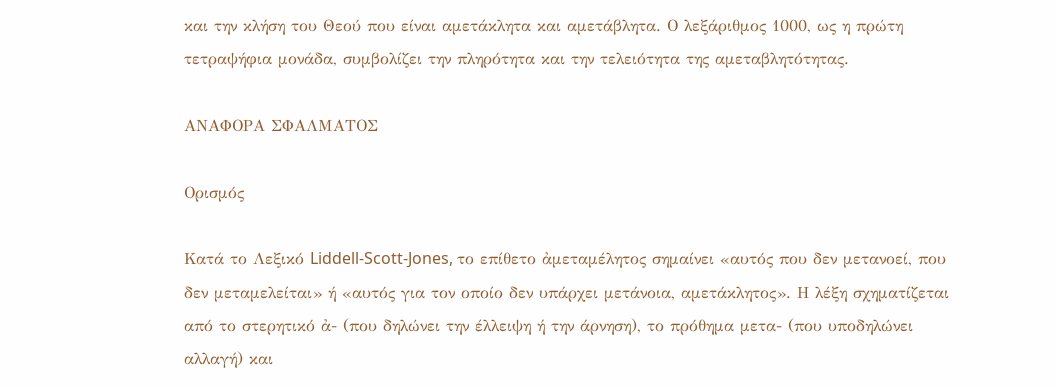και την κλήση του Θεού που είναι αμετάκλητα και αμετάβλητα. Ο λεξάριθμος 1000, ως η πρώτη τετραψήφια μονάδα, συμβολίζει την πληρότητα και την τελειότητα της αμεταβλητότητας.

ΑΝΑΦΟΡΑ ΣΦΑΛΜΑΤΟΣ

Ορισμός

Κατά το Λεξικό Liddell-Scott-Jones, το επίθετο ἀμεταμέλητος σημαίνει «αυτός που δεν μετανοεί, που δεν μεταμελείται» ή «αυτός για τον οποίο δεν υπάρχει μετάνοια, αμετάκλητος». Η λέξη σχηματίζεται από το στερητικό ἀ- (που δηλώνει την έλλειψη ή την άρνηση), το πρόθημα μετα- (που υποδηλώνει αλλαγή) και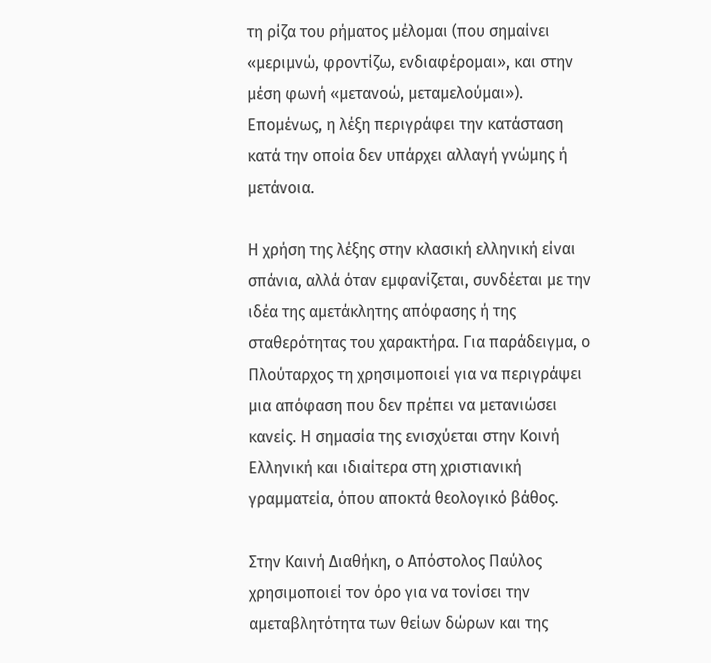τη ρίζα του ρήματος μέλομαι (που σημαίνει «μεριμνώ, φροντίζω, ενδιαφέρομαι», και στην μέση φωνή «μετανοώ, μεταμελούμαι»). Επομένως, η λέξη περιγράφει την κατάσταση κατά την οποία δεν υπάρχει αλλαγή γνώμης ή μετάνοια.

Η χρήση της λέξης στην κλασική ελληνική είναι σπάνια, αλλά όταν εμφανίζεται, συνδέεται με την ιδέα της αμετάκλητης απόφασης ή της σταθερότητας του χαρακτήρα. Για παράδειγμα, ο Πλούταρχος τη χρησιμοποιεί για να περιγράψει μια απόφαση που δεν πρέπει να μετανιώσει κανείς. Η σημασία της ενισχύεται στην Κοινή Ελληνική και ιδιαίτερα στη χριστιανική γραμματεία, όπου αποκτά θεολογικό βάθος.

Στην Καινή Διαθήκη, ο Απόστολος Παύλος χρησιμοποιεί τον όρο για να τονίσει την αμεταβλητότητα των θείων δώρων και της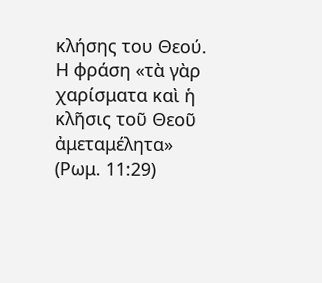κλήσης του Θεού. Η φράση «τὰ γὰρ χαρίσματα καὶ ἡ κλῆσις τοῦ Θεοῦ ἀμεταμέλητα» (Ρωμ. 11:29)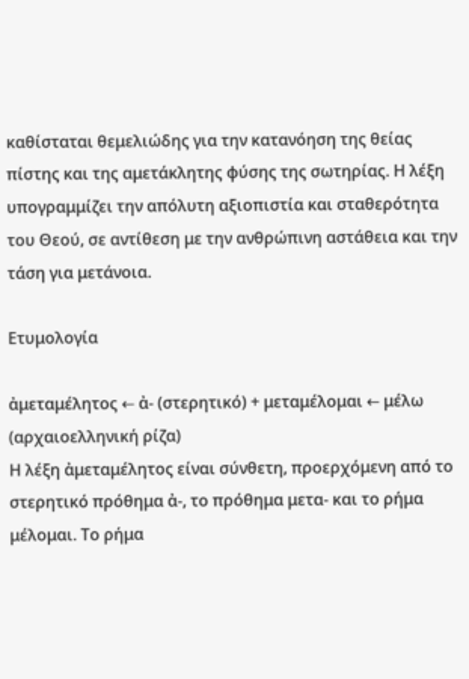καθίσταται θεμελιώδης για την κατανόηση της θείας πίστης και της αμετάκλητης φύσης της σωτηρίας. Η λέξη υπογραμμίζει την απόλυτη αξιοπιστία και σταθερότητα του Θεού, σε αντίθεση με την ανθρώπινη αστάθεια και την τάση για μετάνοια.

Ετυμολογία

ἀμεταμέλητος ← ἀ- (στερητικό) + μεταμέλομαι ← μέλω (αρχαιοελληνική ρίζα)
Η λέξη ἀμεταμέλητος είναι σύνθετη, προερχόμενη από το στερητικό πρόθημα ἀ-, το πρόθημα μετα- και το ρήμα μέλομαι. Το ρήμα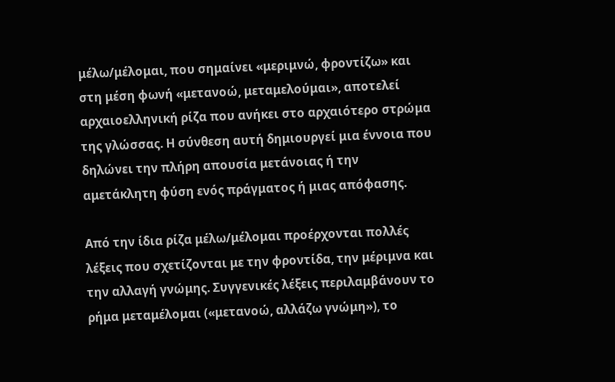μέλω/μέλομαι, που σημαίνει «μεριμνώ, φροντίζω» και στη μέση φωνή «μετανοώ, μεταμελούμαι», αποτελεί αρχαιοελληνική ρίζα που ανήκει στο αρχαιότερο στρώμα της γλώσσας. Η σύνθεση αυτή δημιουργεί μια έννοια που δηλώνει την πλήρη απουσία μετάνοιας ή την αμετάκλητη φύση ενός πράγματος ή μιας απόφασης.

Από την ίδια ρίζα μέλω/μέλομαι προέρχονται πολλές λέξεις που σχετίζονται με την φροντίδα, την μέριμνα και την αλλαγή γνώμης. Συγγενικές λέξεις περιλαμβάνουν το ρήμα μεταμέλομαι («μετανοώ, αλλάζω γνώμη»), το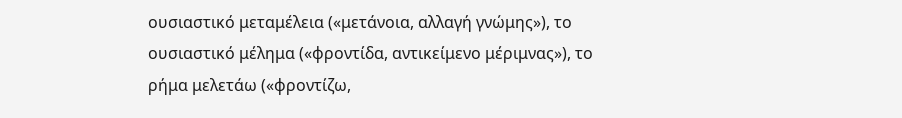ουσιαστικό μεταμέλεια («μετάνοια, αλλαγή γνώμης»), το ουσιαστικό μέλημα («φροντίδα, αντικείμενο μέριμνας»), το ρήμα μελετάω («φροντίζω,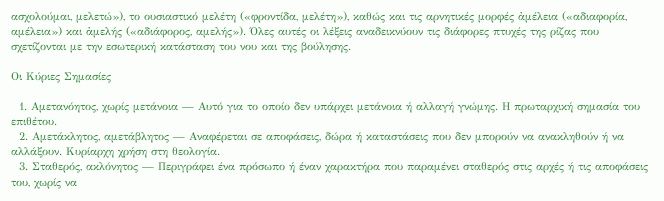ασχολούμαι, μελετώ»), το ουσιαστικό μελέτη («φροντίδα, μελέτη»), καθώς και τις αρνητικές μορφές ἀμέλεια («αδιαφορία, αμέλεια») και ἀμελής («αδιάφορος, αμελής»). Όλες αυτές οι λέξεις αναδεικνύουν τις διάφορες πτυχές της ρίζας που σχετίζονται με την εσωτερική κατάσταση του νου και της βούλησης.

Οι Κύριες Σημασίες

  1. Αμετανόητος, χωρίς μετάνοια — Αυτό για το οποίο δεν υπάρχει μετάνοια ή αλλαγή γνώμης. Η πρωταρχική σημασία του επιθέτου.
  2. Αμετάκλητος, αμετάβλητος — Αναφέρεται σε αποφάσεις, δώρα ή καταστάσεις που δεν μπορούν να ανακληθούν ή να αλλάξουν. Κυρίαρχη χρήση στη θεολογία.
  3. Σταθερός, ακλόνητος — Περιγράφει ένα πρόσωπο ή έναν χαρακτήρα που παραμένει σταθερός στις αρχές ή τις αποφάσεις του, χωρίς να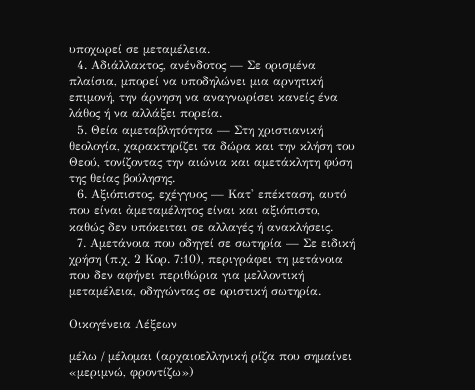υποχωρεί σε μεταμέλεια.
  4. Αδιάλλακτος, ανένδοτος — Σε ορισμένα πλαίσια, μπορεί να υποδηλώνει μια αρνητική επιμονή, την άρνηση να αναγνωρίσει κανείς ένα λάθος ή να αλλάξει πορεία.
  5. Θεία αμεταβλητότητα — Στη χριστιανική θεολογία, χαρακτηρίζει τα δώρα και την κλήση του Θεού, τονίζοντας την αιώνια και αμετάκλητη φύση της θείας βούλησης.
  6. Αξιόπιστος, εχέγγυος — Κατ' επέκταση, αυτό που είναι ἀμεταμέλητος είναι και αξιόπιστο, καθώς δεν υπόκειται σε αλλαγές ή ανακλήσεις.
  7. Αμετάνοια που οδηγεί σε σωτηρία — Σε ειδική χρήση (π.χ. 2 Κορ. 7:10), περιγράφει τη μετάνοια που δεν αφήνει περιθώρια για μελλοντική μεταμέλεια, οδηγώντας σε οριστική σωτηρία.

Οικογένεια Λέξεων

μέλω / μέλομαι (αρχαιοελληνική ρίζα που σημαίνει «μεριμνώ, φροντίζω»)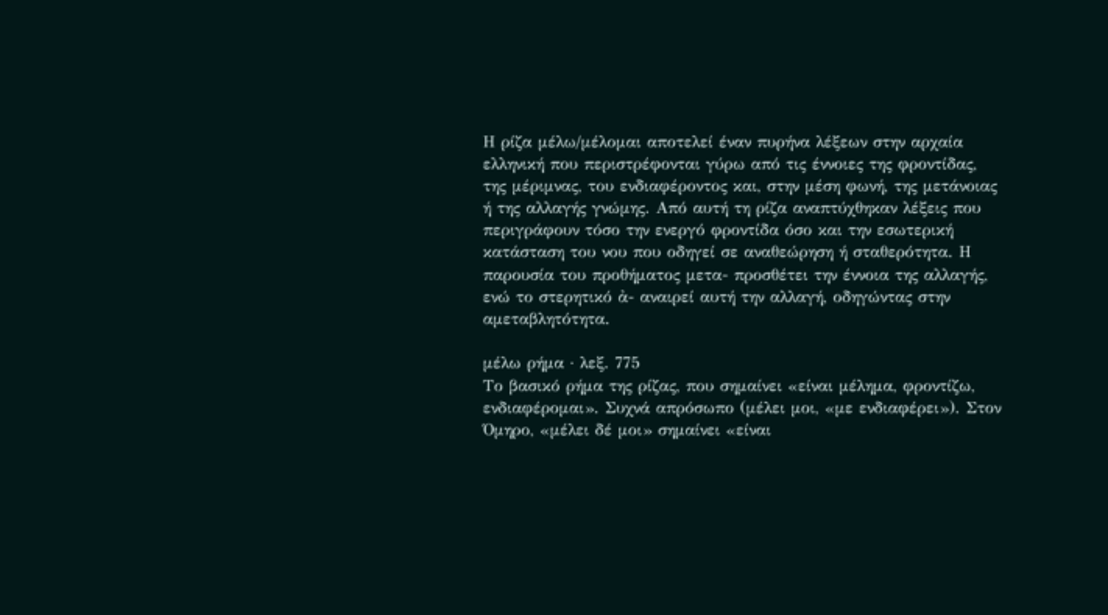Η ρίζα μέλω/μέλομαι αποτελεί έναν πυρήνα λέξεων στην αρχαία ελληνική που περιστρέφονται γύρω από τις έννοιες της φροντίδας, της μέριμνας, του ενδιαφέροντος και, στην μέση φωνή, της μετάνοιας ή της αλλαγής γνώμης. Από αυτή τη ρίζα αναπτύχθηκαν λέξεις που περιγράφουν τόσο την ενεργό φροντίδα όσο και την εσωτερική κατάσταση του νου που οδηγεί σε αναθεώρηση ή σταθερότητα. Η παρουσία του προθήματος μετα- προσθέτει την έννοια της αλλαγής, ενώ το στερητικό ἀ- αναιρεί αυτή την αλλαγή, οδηγώντας στην αμεταβλητότητα.

μέλω ρήμα · λεξ. 775
Το βασικό ρήμα της ρίζας, που σημαίνει «είναι μέλημα, φροντίζω, ενδιαφέρομαι». Συχνά απρόσωπο (μέλει μοι, «με ενδιαφέρει»). Στον Όμηρο, «μέλει δέ μοι» σημαίνει «είναι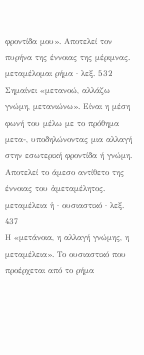φροντίδα μου». Αποτελεί τον πυρήνα της έννοιας της μέριμνας.
μεταμέλομαι ρήμα · λεξ. 532
Σημαίνει «μετανοώ, αλλάζω γνώμη, μετανιώνω». Είναι η μέση φωνή του μέλω με το πρόθημα μετα-, υποδηλώνοντας μια αλλαγή στην εσωτερική φροντίδα ή γνώμη. Αποτελεί το άμεσο αντίθετο της έννοιας του ἀμεταμέλητος.
μεταμέλεια ἡ · ουσιαστικό · λεξ. 437
Η «μετάνοια, η αλλαγή γνώμης, η μεταμέλεια». Το ουσιαστικό που προέρχεται από το ρήμα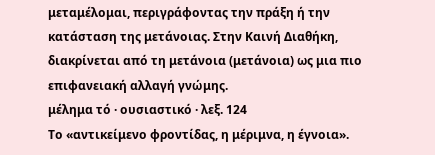μεταμέλομαι, περιγράφοντας την πράξη ή την κατάσταση της μετάνοιας. Στην Καινή Διαθήκη, διακρίνεται από τη μετάνοια (μετάνοια) ως μια πιο επιφανειακή αλλαγή γνώμης.
μέλημα τό · ουσιαστικό · λεξ. 124
Το «αντικείμενο φροντίδας, η μέριμνα, η έγνοια».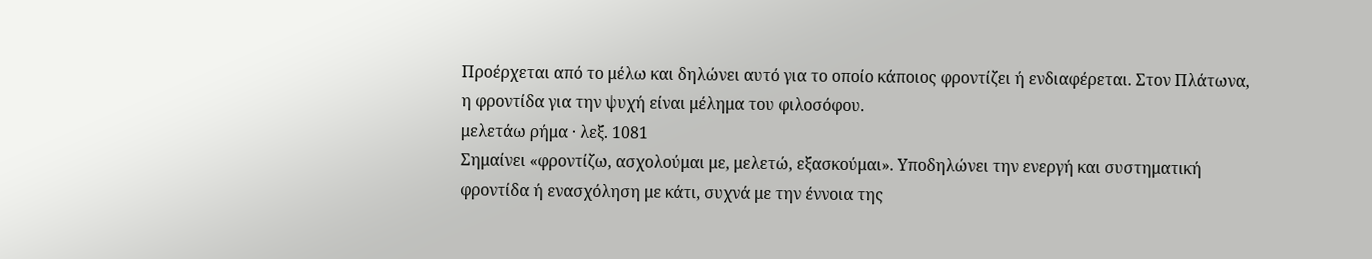Προέρχεται από το μέλω και δηλώνει αυτό για το οποίο κάποιος φροντίζει ή ενδιαφέρεται. Στον Πλάτωνα, η φροντίδα για την ψυχή είναι μέλημα του φιλοσόφου.
μελετάω ρήμα · λεξ. 1081
Σημαίνει «φροντίζω, ασχολούμαι με, μελετώ, εξασκούμαι». Υποδηλώνει την ενεργή και συστηματική φροντίδα ή ενασχόληση με κάτι, συχνά με την έννοια της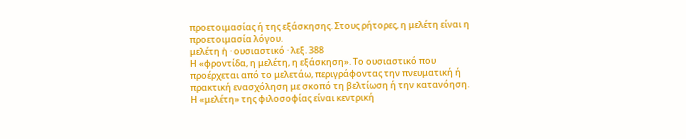προετοιμασίας ή της εξάσκησης. Στους ρήτορες, η μελέτη είναι η προετοιμασία λόγου.
μελέτη ἡ · ουσιαστικό · λεξ. 388
Η «φροντίδα, η μελέτη, η εξάσκηση». Το ουσιαστικό που προέρχεται από το μελετάω, περιγράφοντας την πνευματική ή πρακτική ενασχόληση με σκοπό τη βελτίωση ή την κατανόηση. Η «μελέτη» της φιλοσοφίας είναι κεντρική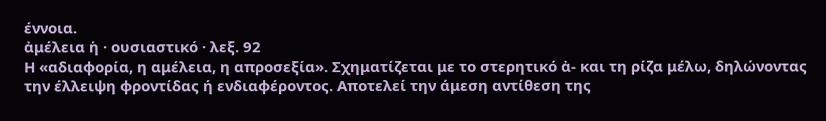έννοια.
ἀμέλεια ἡ · ουσιαστικό · λεξ. 92
Η «αδιαφορία, η αμέλεια, η απροσεξία». Σχηματίζεται με το στερητικό ἀ- και τη ρίζα μέλω, δηλώνοντας την έλλειψη φροντίδας ή ενδιαφέροντος. Αποτελεί την άμεση αντίθεση της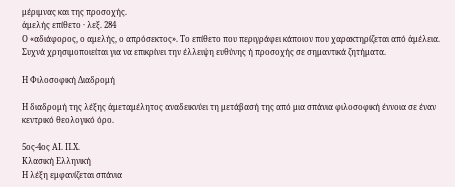μέριμνας και της προσοχής.
ἀμελής επίθετο · λεξ. 284
Ο «αδιάφορος, ο αμελής, ο απρόσεκτος». Το επίθετο που περιγράφει κάποιον που χαρακτηρίζεται από ἀμέλεια. Συχνά χρησιμοποιείται για να επικρίνει την έλλειψη ευθύνης ή προσοχής σε σημαντικά ζητήματα.

Η Φιλοσοφική Διαδρομή

Η διαδρομή της λέξης ἀμεταμέλητος αναδεικνύει τη μετάβασή της από μια σπάνια φιλοσοφική έννοια σε έναν κεντρικό θεολογικό όρο.

5ος-4ος ΑΙ. Π.Χ.
Κλασική Ελληνική
Η λέξη εμφανίζεται σπάνια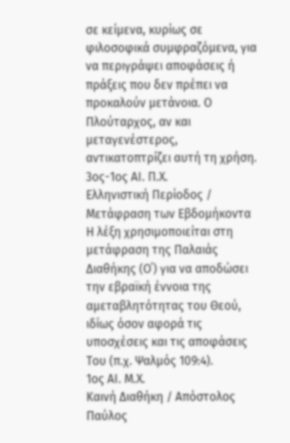σε κείμενα, κυρίως σε φιλοσοφικά συμφραζόμενα, για να περιγράψει αποφάσεις ή πράξεις που δεν πρέπει να προκαλούν μετάνοια. Ο Πλούταρχος, αν και μεταγενέστερος, αντικατοπτρίζει αυτή τη χρήση.
3ος-1ος ΑΙ. Π.Χ.
Ελληνιστική Περίοδος / Μετάφραση των Εβδομήκοντα
Η λέξη χρησιμοποιείται στη μετάφραση της Παλαιάς Διαθήκης (Ο΄) για να αποδώσει την εβραϊκή έννοια της αμεταβλητότητας του Θεού, ιδίως όσον αφορά τις υποσχέσεις και τις αποφάσεις Του (π.χ. Ψαλμός 109:4).
1ος ΑΙ. Μ.Χ.
Καινή Διαθήκη / Απόστολος Παύλος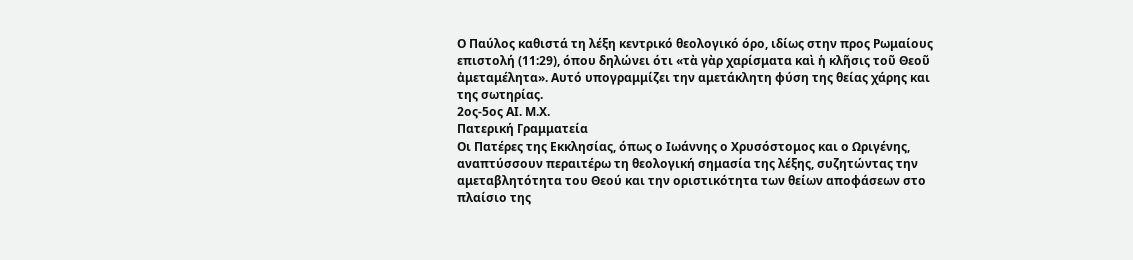Ο Παύλος καθιστά τη λέξη κεντρικό θεολογικό όρο, ιδίως στην προς Ρωμαίους επιστολή (11:29), όπου δηλώνει ότι «τὰ γὰρ χαρίσματα καὶ ἡ κλῆσις τοῦ Θεοῦ ἀμεταμέλητα». Αυτό υπογραμμίζει την αμετάκλητη φύση της θείας χάρης και της σωτηρίας.
2ος-5ος ΑΙ. Μ.Χ.
Πατερική Γραμματεία
Οι Πατέρες της Εκκλησίας, όπως ο Ιωάννης ο Χρυσόστομος και ο Ωριγένης, αναπτύσσουν περαιτέρω τη θεολογική σημασία της λέξης, συζητώντας την αμεταβλητότητα του Θεού και την οριστικότητα των θείων αποφάσεων στο πλαίσιο της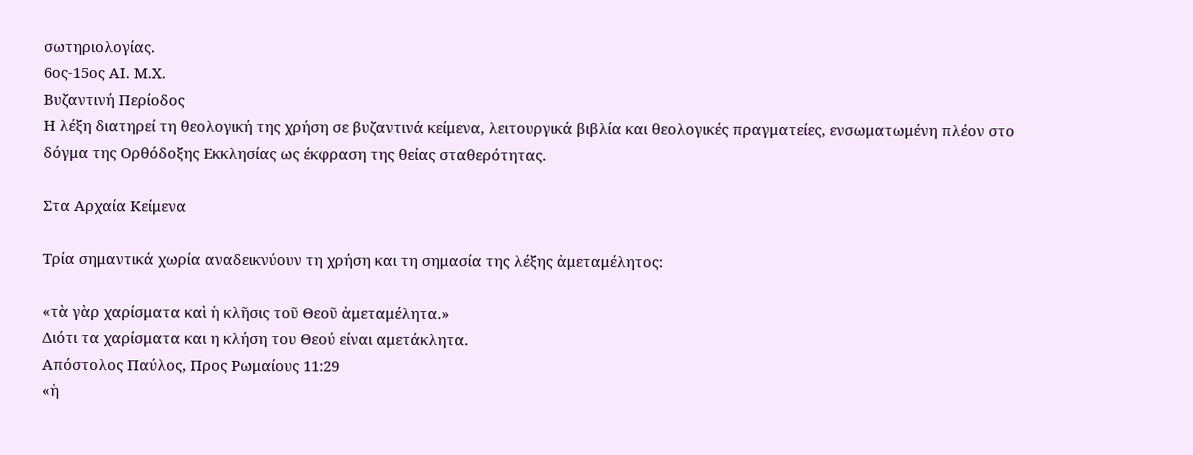σωτηριολογίας.
6ος-15ος ΑΙ. Μ.Χ.
Βυζαντινή Περίοδος
Η λέξη διατηρεί τη θεολογική της χρήση σε βυζαντινά κείμενα, λειτουργικά βιβλία και θεολογικές πραγματείες, ενσωματωμένη πλέον στο δόγμα της Ορθόδοξης Εκκλησίας ως έκφραση της θείας σταθερότητας.

Στα Αρχαία Κείμενα

Τρία σημαντικά χωρία αναδεικνύουν τη χρήση και τη σημασία της λέξης ἀμεταμέλητος:

«τὰ γὰρ χαρίσματα καὶ ἡ κλῆσις τοῦ Θεοῦ ἀμεταμέλητα.»
Διότι τα χαρίσματα και η κλήση του Θεού είναι αμετάκλητα.
Απόστολος Παύλος, Προς Ρωμαίους 11:29
«ἡ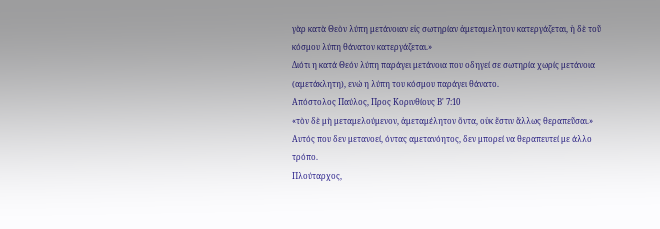γὰρ κατὰ Θεὸν λύπη μετάνοιαν εἰς σωτηρίαν ἀμεταμελητον κατεργάζεται, ἡ δὲ τοῦ κόσμου λύπη θάνατον κατεργάζεται.»
Διότι η κατά Θεόν λύπη παράγει μετάνοια που οδηγεί σε σωτηρία χωρίς μετάνοια (αμετάκλητη), ενώ η λύπη του κόσμου παράγει θάνατο.
Απόστολος Παύλος, Προς Κορινθίους Β' 7:10
«τὸν δὲ μὴ μεταμελούμενον, ἀμεταμέλητον ὄντα, οὐκ ἔστιν ἄλλως θεραπεῦσαι.»
Αυτός που δεν μετανοεί, όντας αμετανόητος, δεν μπορεί να θεραπευτεί με άλλο τρόπο.
Πλούταρχος,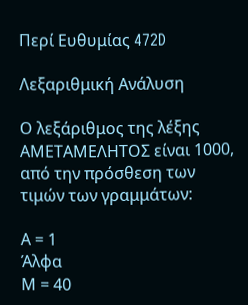Περί Ευθυμίας 472D

Λεξαριθμική Ανάλυση

Ο λεξάριθμος της λέξης ΑΜΕΤΑΜΕΛΗΤΟΣ είναι 1000, από την πρόσθεση των τιμών των γραμμάτων:

Α = 1
Άλφα
Μ = 40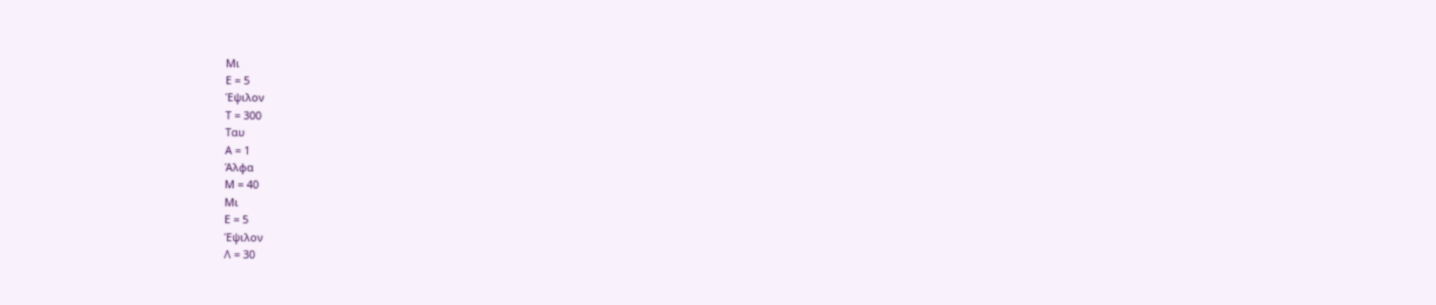Μι
Ε = 5
Έψιλον
Τ = 300
Ταυ
Α = 1
Άλφα
Μ = 40
Μι
Ε = 5
Έψιλον
Λ = 30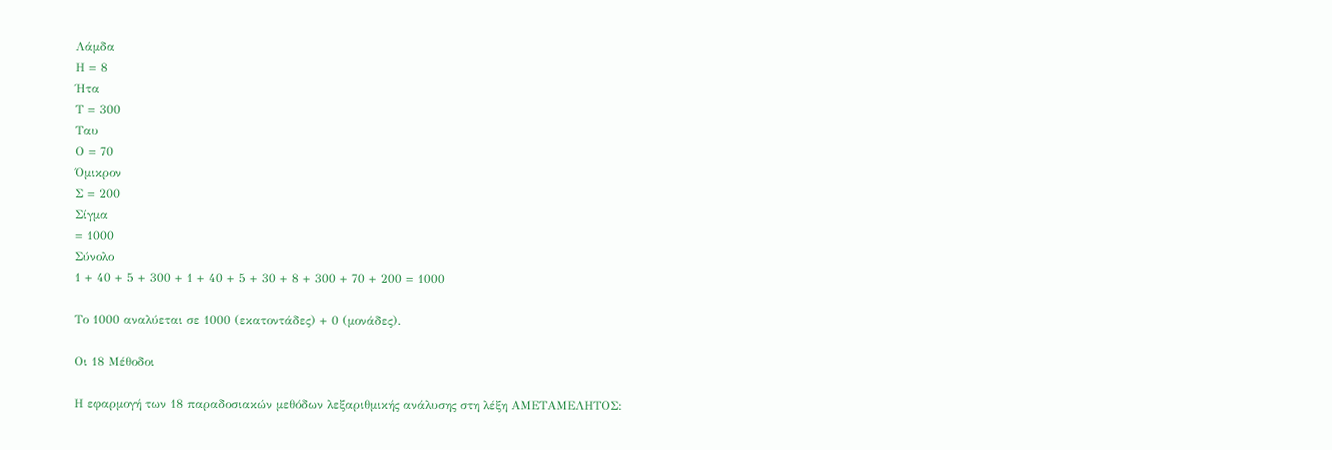Λάμδα
Η = 8
Ήτα
Τ = 300
Ταυ
Ο = 70
Όμικρον
Σ = 200
Σίγμα
= 1000
Σύνολο
1 + 40 + 5 + 300 + 1 + 40 + 5 + 30 + 8 + 300 + 70 + 200 = 1000

Το 1000 αναλύεται σε 1000 (εκατοντάδες) + 0 (μονάδες).

Οι 18 Μέθοδοι

Η εφαρμογή των 18 παραδοσιακών μεθόδων λεξαριθμικής ανάλυσης στη λέξη ΑΜΕΤΑΜΕΛΗΤΟΣ: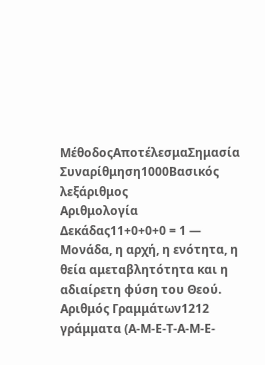ΜέθοδοςΑποτέλεσμαΣημασία
Συναρίθμηση1000Βασικός λεξάριθμος
Αριθμολογία Δεκάδας11+0+0+0 = 1 — Μονάδα, η αρχή, η ενότητα, η θεία αμεταβλητότητα και η αδιαίρετη φύση του Θεού.
Αριθμός Γραμμάτων1212 γράμματα (Α-Μ-Ε-Τ-Α-Μ-Ε-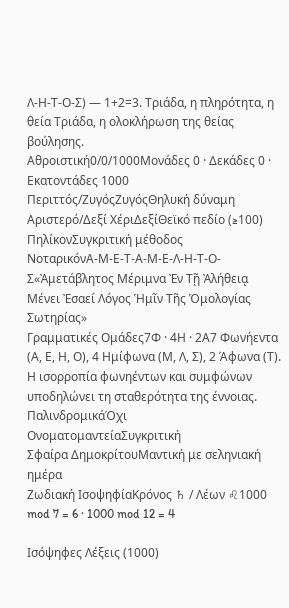Λ-Η-Τ-Ο-Σ) — 1+2=3. Τριάδα, η πληρότητα, η θεία Τριάδα, η ολοκλήρωση της θείας βούλησης.
Αθροιστική0/0/1000Μονάδες 0 · Δεκάδες 0 · Εκατοντάδες 1000
Περιττός/ΖυγόςΖυγόςΘηλυκή δύναμη
Αριστερό/Δεξί ΧέριΔεξίΘεϊκό πεδίο (≥100)
ΠηλίκονΣυγκριτική μέθοδος
ΝοταρικόνΑ-Μ-Ε-Τ-Α-Μ-Ε-Λ-Η-Τ-Ο-Σ«Ἀμετάβλητος Μέριμνα Ἐν Τῇ Ἀλήθειᾳ Μένει Ἐσαεί Λόγος Ἡμῖν Τῆς Ὁμολογίας Σωτηρίας»
Γραμματικές Ομάδες7Φ · 4Η · 2Α7 Φωνήεντα (Α, Ε, Η, Ο), 4 Ημίφωνα (Μ, Λ, Σ), 2 Άφωνα (Τ). Η ισορροπία φωνηέντων και συμφώνων υποδηλώνει τη σταθερότητα της έννοιας.
ΠαλινδρομικάΌχι
ΟνοματομαντείαΣυγκριτική
Σφαίρα ΔημοκρίτουΜαντική με σεληνιακή ημέρα
Ζωδιακή ΙσοψηφίαΚρόνος ♄ / Λέων ♌1000 mod 7 = 6 · 1000 mod 12 = 4

Ισόψηφες Λέξεις (1000)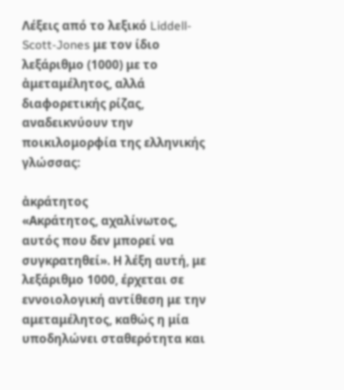Λέξεις από το λεξικό Liddell-Scott-Jones με τον ίδιο λεξάριθμο (1000) με το ἀμεταμέλητος, αλλά διαφορετικής ρίζας, αναδεικνύουν την ποικιλομορφία της ελληνικής γλώσσας:

ἀκράτητος
«Ακράτητος, αχαλίνωτος, αυτός που δεν μπορεί να συγκρατηθεί». Η λέξη αυτή, με λεξάριθμο 1000, έρχεται σε εννοιολογική αντίθεση με την αμεταμέλητος, καθώς η μία υποδηλώνει σταθερότητα και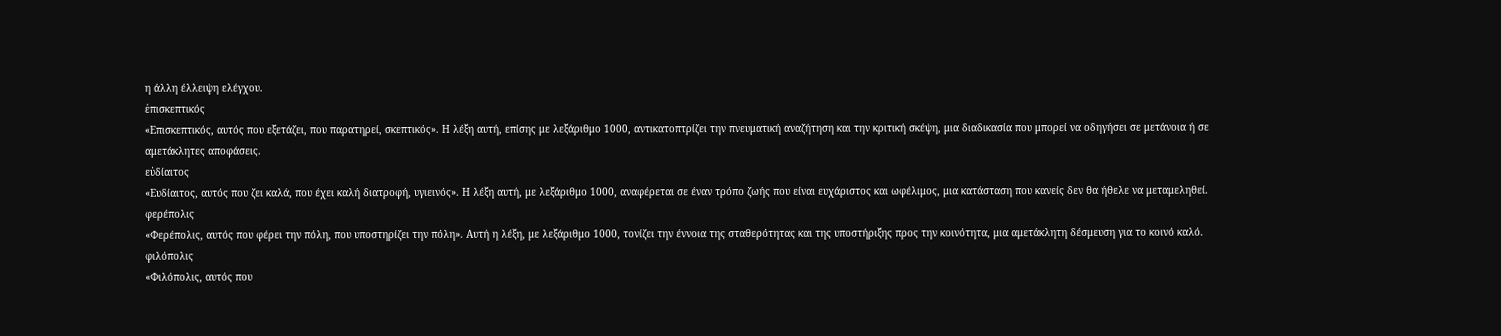η άλλη έλλειψη ελέγχου.
ἐπισκεπτικός
«Επισκεπτικός, αυτός που εξετάζει, που παρατηρεί, σκεπτικός». Η λέξη αυτή, επίσης με λεξάριθμο 1000, αντικατοπτρίζει την πνευματική αναζήτηση και την κριτική σκέψη, μια διαδικασία που μπορεί να οδηγήσει σε μετάνοια ή σε αμετάκλητες αποφάσεις.
εὐδίαιτος
«Ευδίαιτος, αυτός που ζει καλά, που έχει καλή διατροφή, υγιεινός». Η λέξη αυτή, με λεξάριθμο 1000, αναφέρεται σε έναν τρόπο ζωής που είναι ευχάριστος και ωφέλιμος, μια κατάσταση που κανείς δεν θα ήθελε να μεταμεληθεί.
φερέπολις
«Φερέπολις, αυτός που φέρει την πόλη, που υποστηρίζει την πόλη». Αυτή η λέξη, με λεξάριθμο 1000, τονίζει την έννοια της σταθερότητας και της υποστήριξης προς την κοινότητα, μια αμετάκλητη δέσμευση για το κοινό καλό.
φιλόπολις
«Φιλόπολις, αυτός που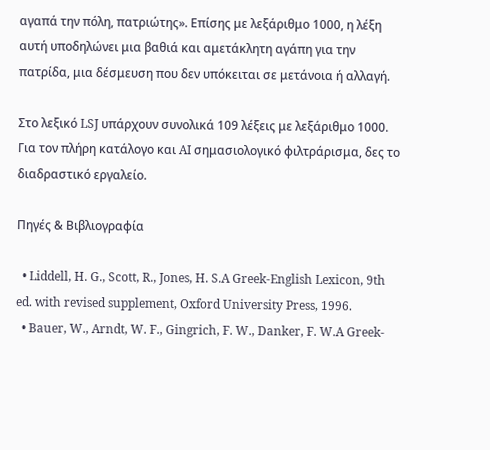αγαπά την πόλη, πατριώτης». Επίσης με λεξάριθμο 1000, η λέξη αυτή υποδηλώνει μια βαθιά και αμετάκλητη αγάπη για την πατρίδα, μια δέσμευση που δεν υπόκειται σε μετάνοια ή αλλαγή.

Στο λεξικό LSJ υπάρχουν συνολικά 109 λέξεις με λεξάριθμο 1000. Για τον πλήρη κατάλογο και AI σημασιολογικό φιλτράρισμα, δες το διαδραστικό εργαλείο.

Πηγές & Βιβλιογραφία

  • Liddell, H. G., Scott, R., Jones, H. S.A Greek-English Lexicon, 9th ed. with revised supplement, Oxford University Press, 1996.
  • Bauer, W., Arndt, W. F., Gingrich, F. W., Danker, F. W.A Greek-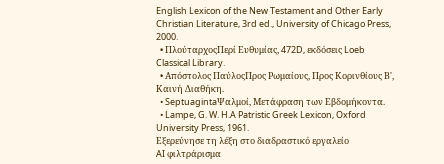English Lexicon of the New Testament and Other Early Christian Literature, 3rd ed., University of Chicago Press, 2000.
  • ΠλούταρχοςΠερί Ευθυμίας, 472D, εκδόσεις Loeb Classical Library.
  • Απόστολος ΠαύλοςΠρος Ρωμαίους, Προς Κορινθίους Β', Καινή Διαθήκη.
  • SeptuagintaΨαλμοί, Μετάφραση των Εβδομήκοντα.
  • Lampe, G. W. H.A Patristic Greek Lexicon, Oxford University Press, 1961.
Εξερεύνησε τη λέξη στο διαδραστικό εργαλείο
AI φιλτράρισμα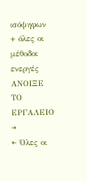ισόψηφων + όλες οι μέθοδοι ενεργές
ΑΝΟΙΞΕ ΤΟ ΕΡΓΑΛΕΙΟ →
← Όλες οι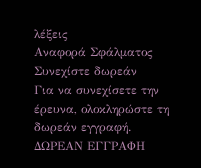λέξεις
Αναφορά Σφάλματος
Συνεχίστε δωρεάν
Για να συνεχίσετε την έρευνα, ολοκληρώστε τη δωρεάν εγγραφή.
ΔΩΡΕΑΝ ΕΓΓΡΑΦΗ